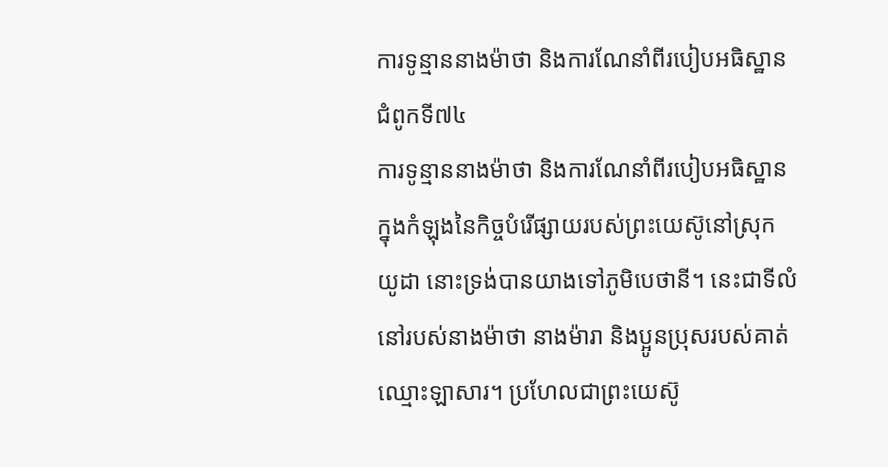ការទូន្មាននាងម៉ាថា និងការណែនាំពីរបៀបអធិស្ឋាន
ជំពូកទី៧៤
ការទូន្មាននាងម៉ាថា និងការណែនាំពីរបៀបអធិស្ឋាន
ក្នុងកំឡុងនៃកិច្ចបំរើផ្សាយរបស់ព្រះយេស៊ូនៅស្រុកយូដា នោះទ្រង់បានយាងទៅភូមិបេថានី។ នេះជាទីលំនៅរបស់នាងម៉ាថា នាងម៉ារា និងប្អូនប្រុសរបស់គាត់ឈ្មោះឡាសារ។ ប្រហែលជាព្រះយេស៊ូ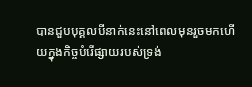បានជួបបុគ្គលបីនាក់នេះនៅពេលមុនរួចមកហើយក្នុងកិច្ចបំរើផ្សាយរបស់ទ្រង់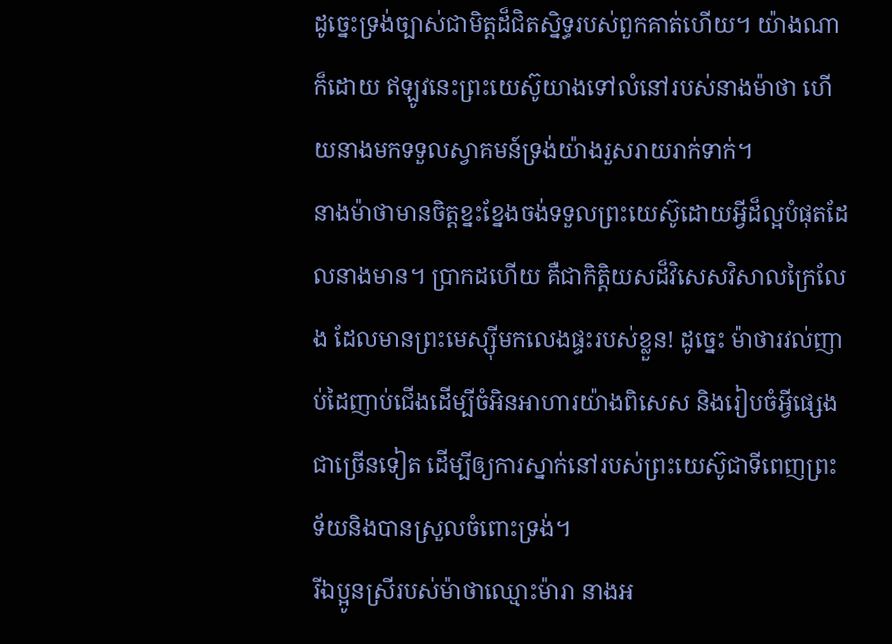ដូច្នេះទ្រង់ច្បាស់ជាមិត្តដ៏ជិតស្និទ្ធរបស់ពួកគាត់ហើយ។ យ៉ាងណាក៏ដោយ ឥឡូវនេះព្រះយេស៊ូយាងទៅលំនៅរបស់នាងម៉ាថា ហើយនាងមកទទួលស្វាគមន៍ទ្រង់យ៉ាងរួសរាយរាក់ទាក់។
នាងម៉ាថាមានចិត្តខ្នះខ្នែងចង់ទទួលព្រះយេស៊ូដោយអ្វីដ៏ល្អបំផុតដែលនាងមាន។ ប្រាកដហើយ គឺជាកិត្ដិយសដ៏វិសេសវិសាលក្រៃលែង ដែលមានព្រះមេស្ស៊ីមកលេងផ្ទះរបស់ខ្លួន! ដូច្នេះ ម៉ាថារវល់ញាប់ដៃញាប់ជើងដើម្បីចំអិនអាហារយ៉ាងពិសេស និងរៀបចំអ្វីផ្សេងជាច្រើនទៀត ដើម្បីឲ្យការស្នាក់នៅរបស់ព្រះយេស៊ូជាទីពេញព្រះទ័យនិងបានស្រួលចំពោះទ្រង់។
រីឯប្អូនស្រីរបស់ម៉ាថាឈ្មោះម៉ារា នាងអ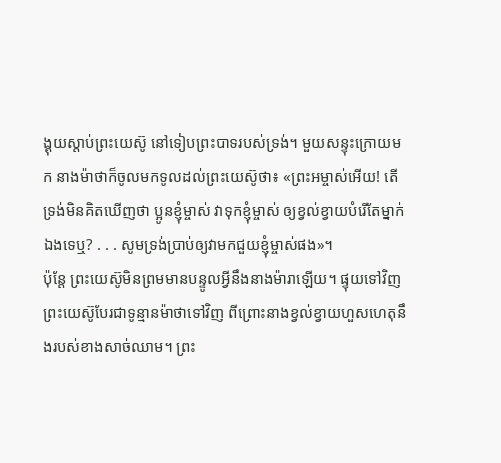ង្គុយស្ដាប់ព្រះយេស៊ូ នៅទៀបព្រះបាទរបស់ទ្រង់។ មួយសន្ទុះក្រោយមក នាងម៉ាថាក៏ចូលមកទូលដល់ព្រះយេស៊ូថា៖ «ព្រះអម្ចាស់អើយ! តើទ្រង់មិនគិតឃើញថា ប្អូនខ្ញុំម្ចាស់ វាទុកខ្ញុំម្ចាស់ ឲ្យខ្វល់ខ្វាយបំរើតែម្នាក់ឯងទេឬ? . . . សូមទ្រង់ប្រាប់ឲ្យវាមកជួយខ្ញុំម្ចាស់ផង»។
ប៉ុន្តែ ព្រះយេស៊ូមិនព្រមមានបន្ទូលអ្វីនឹងនាងម៉ារាឡើយ។ ផ្ទុយទៅវិញ ព្រះយេស៊ូបែរជាទូន្មានម៉ាថាទៅវិញ ពីព្រោះនាងខ្វល់ខ្វាយហួសហេតុនឹងរបស់ខាងសាច់ឈាម។ ព្រះ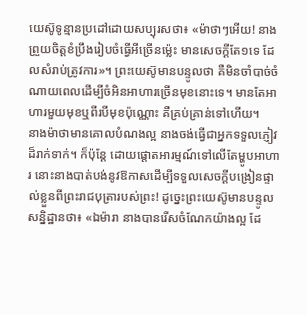យេស៊ូទូន្មានប្រដៅដោយសប្បុរសថា៖ «ម៉ាថាៗអើយ! នាងព្រួយចិត្តខំប្រឹងរៀបចំធ្វើអីច្រើនម្ល៉េះ មានសេចក្ដីតែ១ទេ ដែលសំរាប់ត្រូវការ»។ ព្រះយេស៊ូមានបន្ទូលថា គឺមិនចាំបាច់ចំណាយពេលដើម្បីចំអិនអាហារច្រើនមុខនោះទេ។ មានតែអាហារមួយមុខឬពីរបីមុខប៉ុណ្ណោះ គឺគ្រប់គ្រាន់ទៅហើយ។
នាងម៉ាថាមានគោលបំណងល្អ នាងចង់ធ្វើជាអ្នកទទួលភ្ញៀវដ៏រាក់ទាក់។ ក៏ប៉ុន្តែ ដោយផ្ដោតអារម្មណ៍ទៅលើតែម្ហូបអាហារ នោះនាងបាត់បង់នូវឱកាសដើម្បីទទួលសេចក្ដីបង្រៀនផ្ទាល់ខ្លួនពីព្រះរាជបុត្រារបស់ព្រះ! ដូច្នេះព្រះយេស៊ូមានបន្ទូលសន្និដ្ឋានថា៖ «ឯម៉ារា នាងបានរើសចំណែកយ៉ាងល្អ ដែ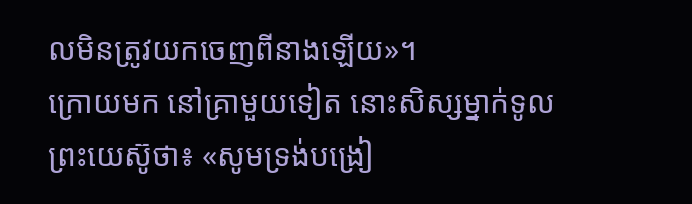លមិនត្រូវយកចេញពីនាងឡើយ»។
ក្រោយមក នៅគ្រាមួយទៀត នោះសិស្សម្នាក់ទូលព្រះយេស៊ូថា៖ «សូមទ្រង់បង្រៀ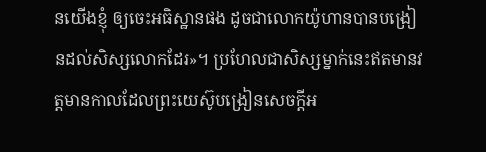នយើងខ្ញុំ ឲ្យចេះអធិស្ឋានផង ដូចជាលោកយ៉ូហានបានបង្រៀនដល់សិស្សលោកដែរ»។ ប្រហែលជាសិស្សម្នាក់នេះឥតមានវត្តមានកាលដែលព្រះយេស៊ូបង្រៀនសេចក្ដីអ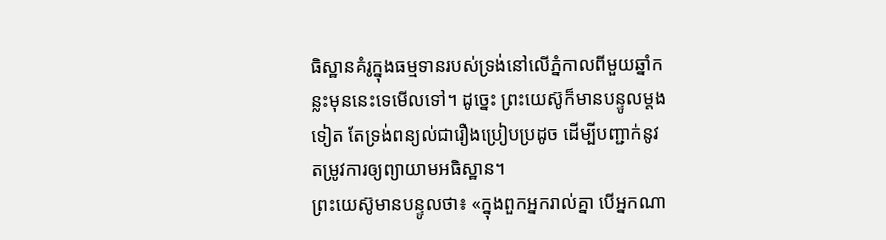ធិស្ឋានគំរូក្នុងធម្មទានរបស់ទ្រង់នៅលើភ្នំកាលពីមួយឆ្នាំកន្លះមុននេះទេមើលទៅ។ ដូច្នេះ ព្រះយេស៊ូក៏មានបន្ទូលម្ដងទៀត តែទ្រង់ពន្យល់ជារឿងប្រៀបប្រដូច ដើម្បីបញ្ជាក់នូវតម្រូវការឲ្យព្យាយាមអធិស្ឋាន។
ព្រះយេស៊ូមានបន្ទូលថា៖ «ក្នុងពួកអ្នករាល់គ្នា បើអ្នកណា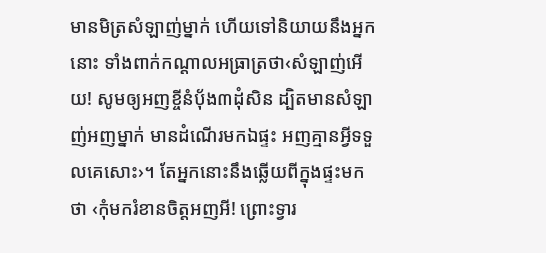មានមិត្រសំឡាញ់ម្នាក់ ហើយទៅនិយាយនឹងអ្នកនោះ ទាំងពាក់កណ្ដាលអធ្រាត្រថា‹សំឡាញ់អើយ! សូមឲ្យអញខ្ចីនំប៉័ង៣ដុំសិន ដ្បិតមានសំឡាញ់អញម្នាក់ មានដំណើរមកឯផ្ទះ អញគ្មានអ្វីទទួលគេសោះ›។ តែអ្នកនោះនឹងឆ្លើយពីក្នុងផ្ទះមកថា ‹កុំមករំខានចិត្តអញអី! ព្រោះទ្វារ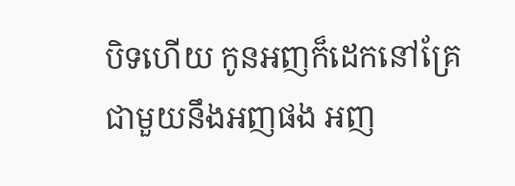បិទហើយ កូនអញក៏ដេកនៅគ្រែជាមួយនឹងអញផង អញ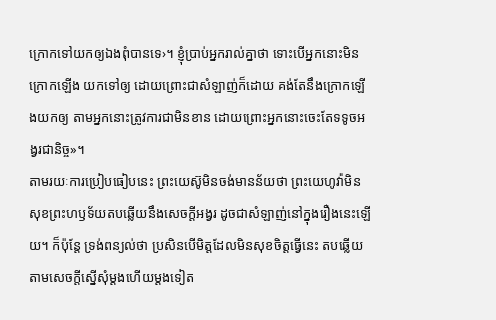ក្រោកទៅយកឲ្យឯងពុំបានទេ›។ ខ្ញុំប្រាប់អ្នករាល់គ្នាថា ទោះបើអ្នកនោះមិនក្រោកឡើង យកទៅឲ្យ ដោយព្រោះជាសំឡាញ់ក៏ដោយ គង់តែនឹងក្រោកឡើងយកឲ្យ តាមអ្នកនោះត្រូវការជាមិនខាន ដោយព្រោះអ្នកនោះចេះតែទទូចអង្វរជានិច្ច»។
តាមរយៈការប្រៀបធៀបនេះ ព្រះយេស៊ូមិនចង់មានន័យថា ព្រះយេហូវ៉ាមិនសុខព្រះហឫទ័យតបឆ្លើយនឹងសេចក្ដីអង្វរ ដូចជាសំឡាញ់នៅក្នុងរឿងនេះឡើយ។ ក៏ប៉ុន្តែ ទ្រង់ពន្យល់ថា ប្រសិនបើមិត្តដែលមិនសុខចិត្តធ្វើនេះ តបឆ្លើយតាមសេចក្ដីស្នើសុំម្ដងហើយម្ដងទៀត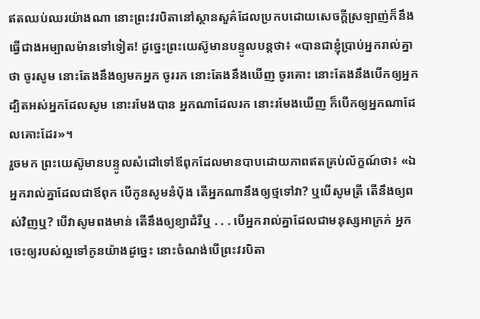ឥតឈប់ឈរយ៉ាងណា នោះព្រះវរបិតានៅស្ថានសួគ៌ដែលប្រកបដោយសេចក្ដីស្រឡាញ់ក៏នឹងធ្វើជាងអម្បាលម៉ានទៅទៀត! ដូច្នេះព្រះយេស៊ូមានបន្ទូលបន្តថា៖ «បានជាខ្ញុំប្រាប់អ្នករាល់គ្នាថា ចូរសូម នោះតែងនឹងឲ្យមកអ្នក ចូររក នោះតែងនឹងឃើញ ចូរគោះ នោះតែងនឹងបើកឲ្យអ្នក ដ្បិតអស់អ្នកដែលសូម នោះរមែងបាន អ្នកណាដែលរក នោះរមែងឃើញ ក៏បើកឲ្យអ្នកណាដែលគោះដែរ»។
រួចមក ព្រះយេស៊ូមានបន្ទូលសំដៅទៅឪពុកដែលមានបាបដោយភាពឥតគ្រប់ល័ក្ខណ៍ថា៖ «ឯអ្នករាល់គ្នាដែលជាឪពុក បើកូនសូមនំប៉័ង តើអ្នកណានឹងឲ្យថ្មទៅវា? ឬបើសូមត្រី តើនឹងឲ្យពស់វិញឬ? បើវាសូមពងមាន់ តើនឹងឲ្យខ្យាដំរីឬ . . . បើអ្នករាល់គ្នាដែលជាមនុស្សអាក្រក់ អ្នកចេះឲ្យរបស់ល្អទៅកូនយ៉ាងដូច្នេះ នោះចំណង់បើព្រះវរបិតា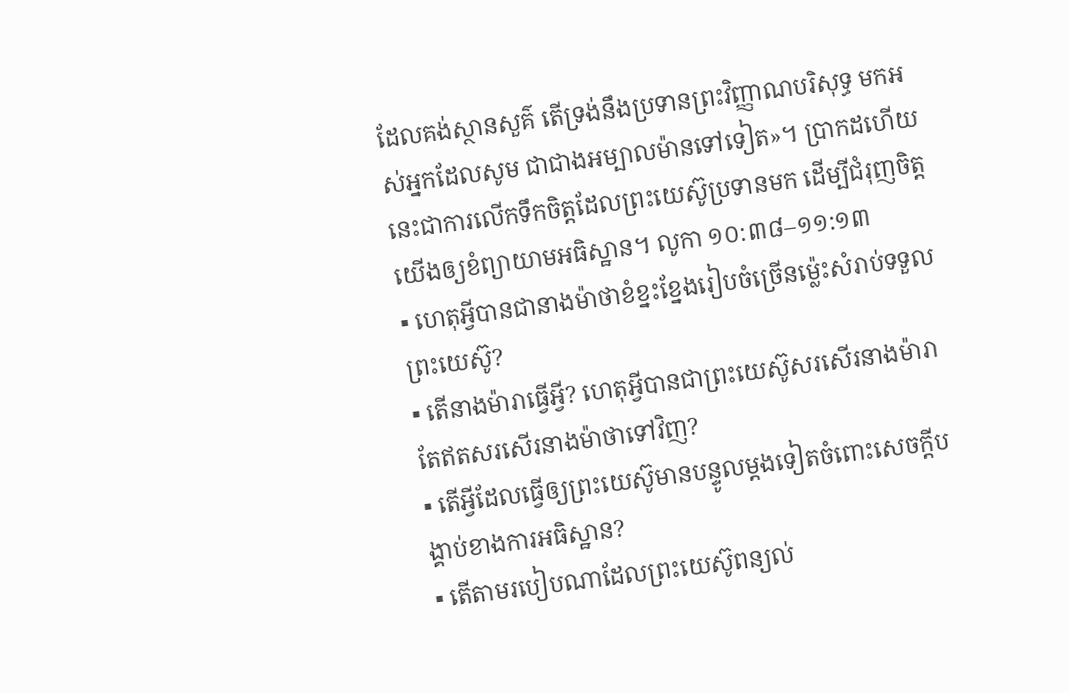ដែលគង់ស្ថានសួគ៌ តើទ្រង់នឹងប្រទានព្រះវិញ្ញាណបរិសុទ្ធ មកអស់អ្នកដែលសូម ជាជាងអម្បាលម៉ានទៅទៀត»។ ប្រាកដហើយ នេះជាការលើកទឹកចិត្តដែលព្រះយេស៊ូប្រទានមក ដើម្បីជំរុញចិត្តយើងឲ្យខំព្យាយាមអធិស្ឋាន។ លូកា ១០:៣៨–១១:១៣
▪ ហេតុអ្វីបានជានាងម៉ាថាខំខ្នះខ្នែងរៀបចំច្រើនម្ល៉េះសំរាប់ទទួលព្រះយេស៊ូ?
▪ តើនាងម៉ារាធ្វើអ្វី? ហេតុអ្វីបានជាព្រះយេស៊ូសរសើរនាងម៉ារា តែឥតសរសើរនាងម៉ាថាទៅវិញ?
▪ តើអ្វីដែលធ្វើឲ្យព្រះយេស៊ូមានបន្ទូលម្ដងទៀតចំពោះសេចក្ដីបង្គាប់ខាងការអធិស្ឋាន?
▪ តើតាមរបៀបណាដែលព្រះយេស៊ូពន្យល់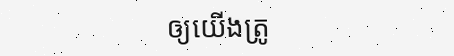ឲ្យយើងត្រូ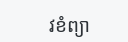វខំព្យា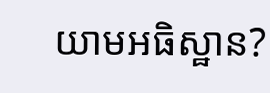យាមអធិស្ឋាន?